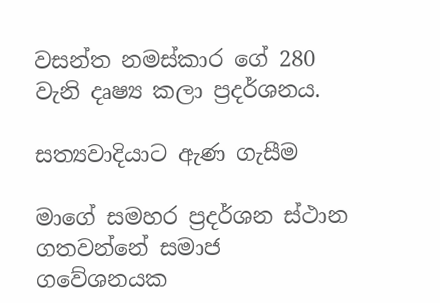වසන්ත නමස්කාර ගේ 280 වැනි දෘෂ්‍ය කලා ප්‍රදර්ශනය.

සත්‍යවාදියාට ඇණ ගැසීම

මාගේ සමහර ප්‍රදර්ශන ස්ථාන ගතවන්නේ සමාජ ගවේශනයක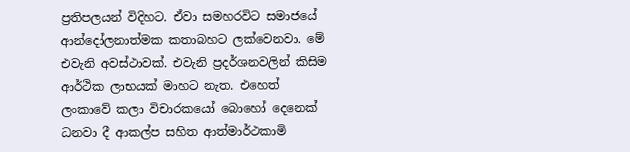ප්‍රතිපලයන් විදිහට. ඒවා සමහරවිට සමාජයේ ආන්දෝලනාත්මක කතාබහට ලක්වෙනවා. මේ එවැනි අවස්ථාවක්. එවැනි ප්‍රදර්ශනවලින් කිසිම ආර්ථික ලාභයක් මාහට නැත. එහෙත් ලංකාවේ කලා විචාරකයෝ බොහෝ දෙනෙක් ධනවා දී ආකල්ප සහිත ආත්මාර්ථකාමි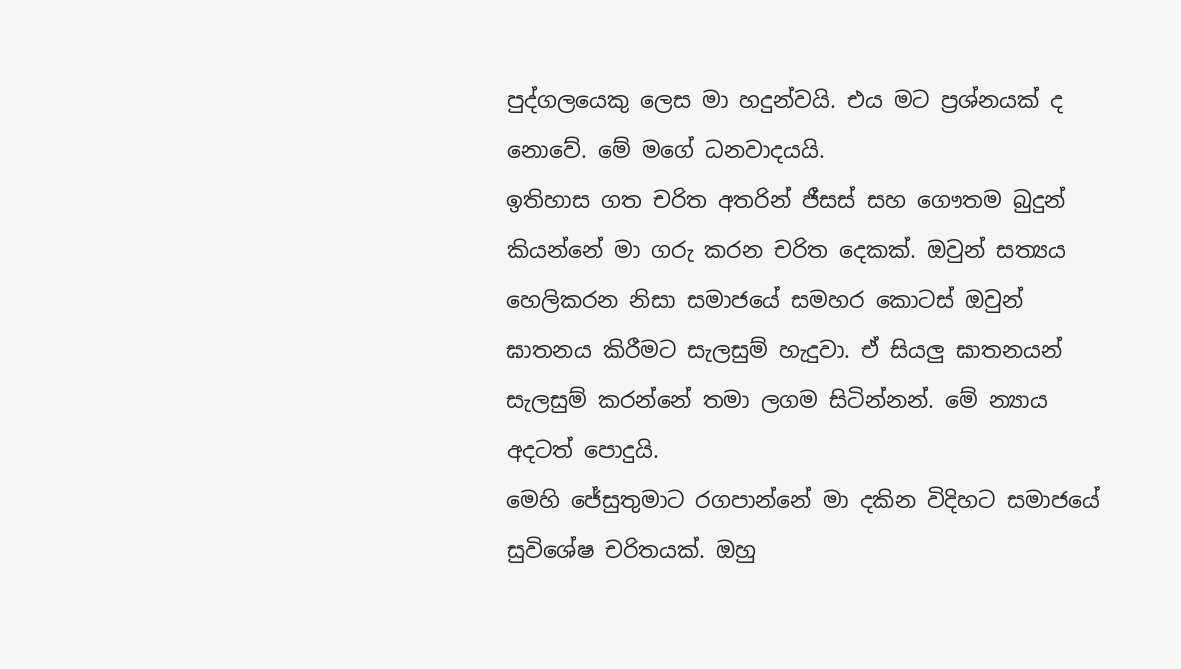පුද්ගලයෙකු ලෙස මා හදුන්වයි. එය මට ප්‍රශ්නයක් ද නොවේ. මේ මගේ ධනවාදයයි.
ඉතිහාස ගත චරිත අතරින් ජීසස් සහ ගෞතම බුදුන් කියන්නේ මා ගරු කරන චරිත දෙකක්. ඔවුන් සත්‍යය හෙලිකරන නිසා සමාජයේ සමහර කොටස් ඔවුන් ඝාතනය කිරීමට සැලසුම් හැදුවා. ඒ සියලු ඝාතනයන් සැලසුම් කරන්නේ තමා ලගම සිටින්නන්. මේ න්‍යාය අදටත් පොදුයි.
මෙහි ජේසුතුමාට රගපාන්නේ මා දකින විදිහට සමාජයේ සුවිශේෂ චරිතයක්. ඔහු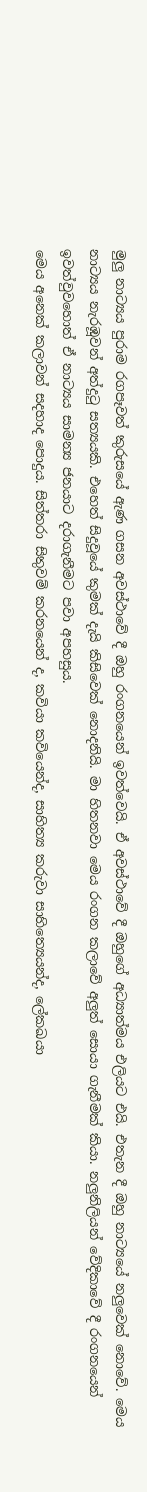මුලු නාට්‍යය පුරාම රගපෑවත් කුරුසයේ ඇණ ගසන අවස්ථාවේ දී ඔහු රංගනයෙන් ඉවත්වෙයි. ඒ අවස්ථාවේ දී ඔහුගේ අධ්‍යාත්මය එලියට එයි. එතැන දී ඔහු නාට්‍යයේ නලුවෙක් නොවේ. මෙය නාට්‍යය නැරඹූවන් අත්දුටු සත්‍යයකි. එහෙත් සිදුවූයේ කුමක් දැයි කිසිවෙක් නොදනියි. මා හිතනවා මෙය රංගන කලාවේ අලුත් සොයා ගැනීමක් කියා. නලුනිලියන් වේදිකාවේ දී රංගනයෙන් ඉවත්වුවහොත් ඒ නාට්‍යය සාමන්‍ය ජනයාට දරාගැනීමට පවා අපහසුය.
මෙය අනෙක් කලාවන් සදහාද පොදුය. සිත්තරා සිතුවම් කරනයෙන් ද, කවියා කවියෙන්ද, සාහිත්‍ය කරුවා සාහිත්‍යෙයන්ද, ලේකඛයා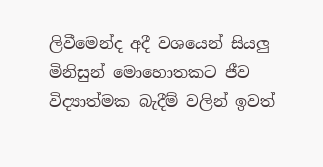ලිවීමෙන්ද අදී වශයෙන් සියලු මිනිසුන් මොහොතකට ජීව විද්‍යාත්මක බැදීම් වලින් ඉවත්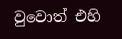වුවොත් එහි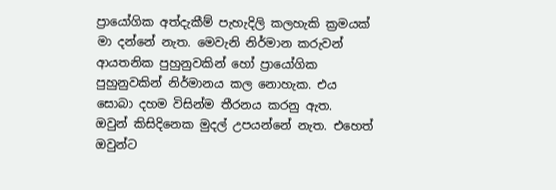ප්‍රායෝගික අත්දැකීම් පැහැදිලි කලහැකි ක්‍රමයක් මා දන්නේ නැත. මෙවැනි නිර්මාන කරුවන් ආයතනික පුහුනුවකින් හෝ ප්‍රායෝගික පුහුනුවකින් නිර්මානය කල නොහැක. එය සොබා දහම විසින්ම තීරනය කරනු ඇත.
ඔවුන් කිසිදිනෙක මුදල් උපයන්නේ නැත. එහෙත් ඔවුන්ට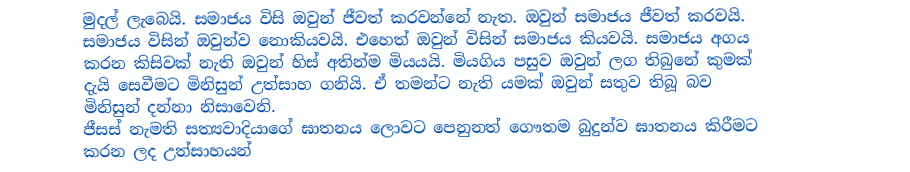මුදල් ලැබෙයි. සමාජය විසි ඔවුන් ජීවත් කරවන්නේ නැත. ඔවුන් සමාජය ජීවත් කරවයි. සමාජය විසින් ඔවුන්ව නොකියවයි. එහෙත් ඔවුන් විසින් සමාජය කියවයි. සමාජය අගය කරන කිසිවක් නැති ඔවුන් හිස් අතින්ම මියයයි. මියගිය පසුව ඔවුන් ලග තිබුනේ කුමක් දැයි සෙවීමට මිනිසුන් උත්සාහ ගනියි. ඒ තමන්ට නැති යමක් ඔවුන් සතුව තිබූ බව මිනිසුන් දන්නා නිසාවෙනි.
ජීසස් නැමති සත්‍යවාදියාගේ ඝාතනය ලොවට පෙනුනත් ගෞතම බුදුන්ව ඝාතනය කිරීමට කරන ලද උත්සාහයන්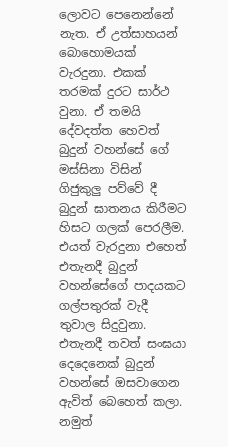ලොවට පෙනෙන්නේ නැත. ඒ උත්සාහයන් බොහොමයක් වැරදුනා. එකක් තරමක් දුරට සාර්ථ වුනා. ඒ තමයි දේවදත්ත හෙවත් බුදුන් වහන්සේ ගේ මස්සිනා විසින් ගිජුකුලු පව්වේ දී බුදුන් ඝාතනය කිරීමට හිසට ගලක් පෙරලීම. එයත් වැරදුනා එහෙත් එතැනදී බුදුන් වහන්සේගේ පාදයකට ගල්පතුරක් වැදී තුවාල සිදුවුනා. එතැනදී තවත් සංඝයා දෙදෙනෙක් බුදුන් වහන්සේ ඔසවාගෙන ඇවිත් බෙහෙත් කලා. නමුත්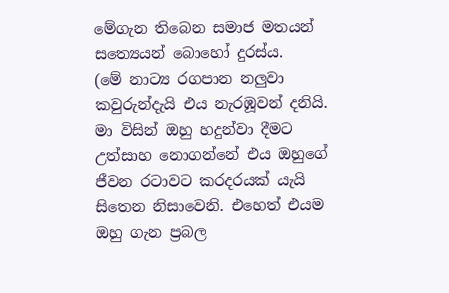මේගැන තිබෙන සමාජ මතයන් සත්‍යෙයන් බොහෝ දුරස්ය.
(මේ නාට්‍ය රගපාන නලුවා කවුරුන්දැයි එය නැරඹූවන් දනියි. මා විසින් ඔහු හදුන්වා දීමට උත්සාහ නොගන්නේ එය ඔහුගේ ජීවන රටාවට කරදරයක් යැයි සිතෙන නිසාවෙනි. එහෙත් එයම ඔහු ගැන ප්‍රබල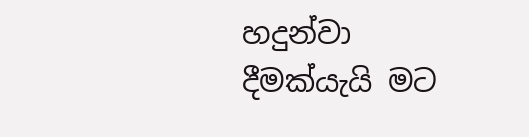හදුන්වා දීමක්යැයි මට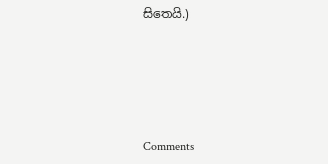සිතෙයි.)





Comments